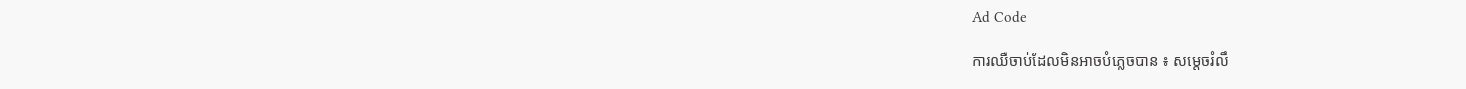Ad Code

ការឈឺចាប់ដែលមិនអាចបំភ្លេចបាន ៖ សម្ដេចរំលឹ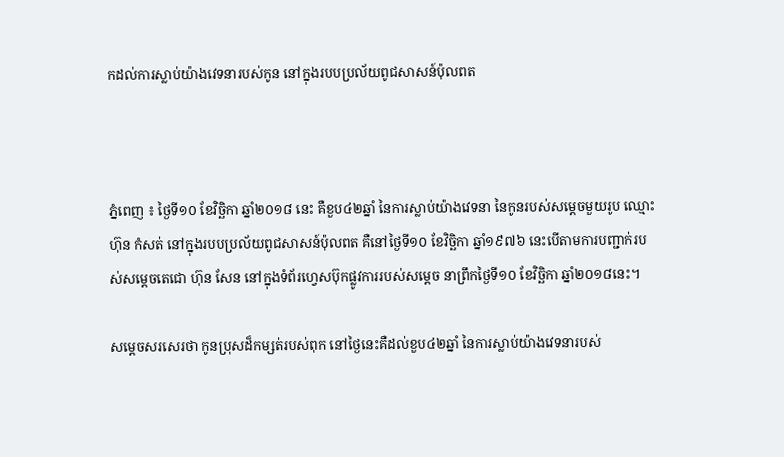កដល់ការស្លាប់យ៉ាងវេទនារបស់កូន នៅក្នុងរបបប្រល័យពូជសាសន៍ប៉ុលពត



ភ្នំពេញ ៖ ថ្ងៃទី១០ ខែវិច្ឆិកា ឆ្នាំ២០១៨ នេះ គឺខួប៤២ឆ្នាំ នៃការស្លាប់យ៉ាងវេទនា នៃកូនរបស់សម្ដេចមួយរូប ឈ្មោះ ហ៊ុន កំសត់ នៅក្នុងរបបប្រល័យពូជសាសន៍ប៉ុលពត គឺនៅថ្ងៃទី១០ ខែវិច្ឆិកា ឆ្នាំ១៩៧៦ នេះបើតាមការបញ្ជាក់របស់សម្ដេចតេជោ ហ៊ុន សែន នៅក្នុងទំព័រហ្វេសប៊ុកផ្លូវការរបស់សម្ដេច នាព្រឹកថ្ងៃទី១០ ខែវិច្ឆិកា ឆ្នាំ២០១៨នេះ។

សម្ដេចសរសេរថា កូនប្រុសដ៏កម្សត់របស់ពុក នៅថ្ងៃនេះគឺដល់ខួប៤២ឆ្នាំ នៃការស្លាប់យ៉ាងវេទនារបស់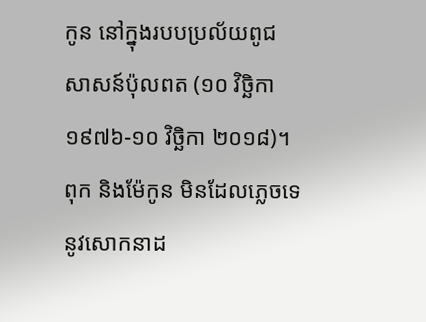កូន នៅក្នុងរបបប្រល័យពូជសាសន៍ប៉ុលពត (១០ វិច្ឆិកា ១៩៧៦-១០ វិច្ឆិកា ២០១៨)។ ពុក និងម៉ែកូន មិនដែលភ្លេចទេនូវសោកនាដ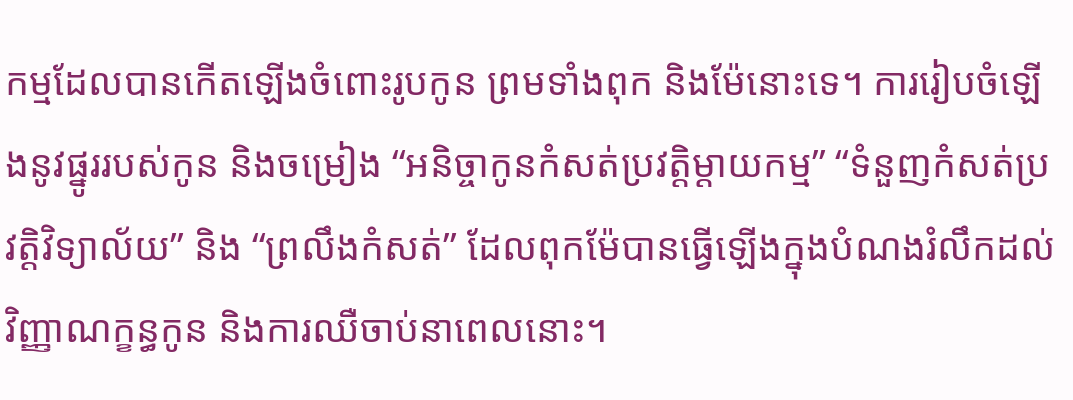កម្មដែលបានកើតឡើងចំពោះរូបកូន ព្រមទាំងពុក និងម៉ែនោះទេ។ ការរៀបចំឡើងនូវផ្នូររបស់កូន និងចម្រៀង “អនិច្ចាកូនកំសត់ប្រវត្តិម្ដាយកម្ម” “ទំនួញកំសត់ប្រវត្តិវិទ្យាល័យ” និង “ព្រលឹងកំសត់” ដែលពុកម៉ែបានធ្វើឡើងក្នុងបំណងរំលឹកដល់វិញ្ញាណក្ខន្ធកូន និងការឈឺចាប់នាពេលនោះ។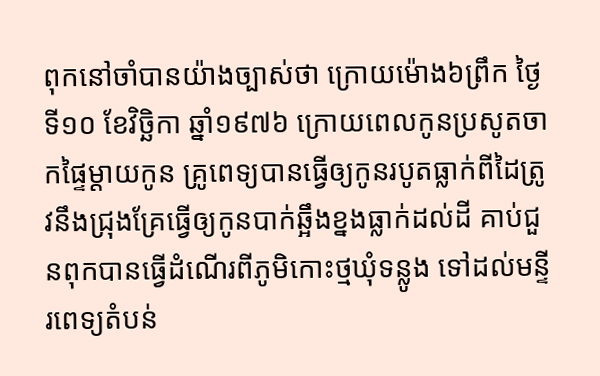ពុកនៅចាំបានយ៉ាងច្បាស់ថា ក្រោយម៉ោង៦ព្រឹក ថ្ងៃទី១០ ខែវិច្ឆិកា ឆ្នាំ១៩៧៦ ក្រោយពេលកូនប្រសូតចាកផ្ទៃម្ដាយកូន គ្រូពេទ្យបានធ្វើឲ្យកូនរបូតធ្លាក់ពីដៃត្រូវនឹងជ្រុងគ្រែធ្វើឲ្យកូនបាក់ឆ្អឹងខ្នងធ្លាក់ដល់ដី គាប់ជួនពុកបានធ្វើដំណើរពីភូមិកោះថ្មឃុំទន្លូង ទៅដល់មន្ទីរពេទ្យតំបន់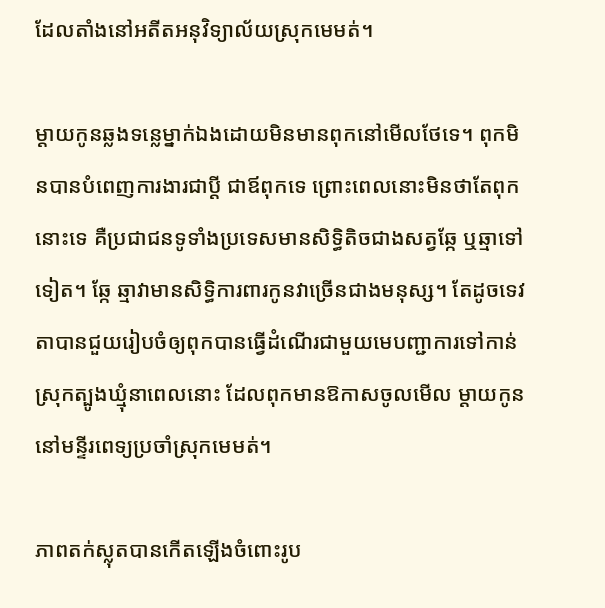ដែលតាំងនៅអតីតអនុវិទ្យាល័យស្រុកមេមត់។

ម្តាយកូនឆ្លងទន្លេម្នាក់ឯងដោយមិនមានពុកនៅមើលថែទេ។ ពុកមិនបានបំពេញការងារជាប្តី ជាឪពុកទេ ព្រោះពេលនោះមិនថាតែពុកនោះទេ គឺប្រជាជនទូទាំងប្រទេសមានសិទ្ធិតិចជាងសត្វឆ្កែ ឬឆ្មាទៅទៀត។ ឆ្កែ ឆ្មាវាមានសិទ្ធិការពារកូនវាច្រើនជាងមនុស្ស។ តែដូចទេវតាបានជួយរៀបចំឲ្យពុកបានធ្វើដំណើរជាមួយមេបញ្ជាការទៅកាន់ស្រុកត្បូងឃ្មុំនាពេលនោះ ដែលពុកមានឱកាសចូលមើល ម្តាយកូននៅមន្ទីរពេទ្យប្រចាំស្រុកមេមត់។

ភាពតក់ស្លុតបានកើតឡើងចំពោះរូប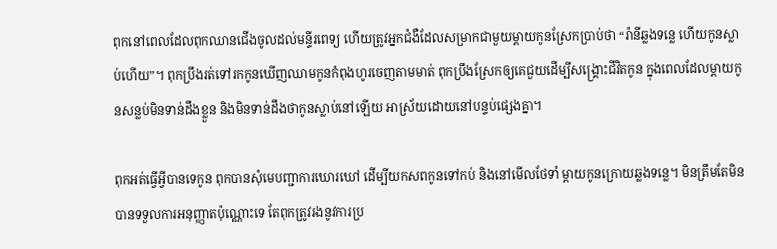ពុកនៅពេលដែលពុកឈានជើងចូលដល់មន្ទីរពេទ្យ ហើយត្រូវអ្នកជំងឺដែលសម្រាកជាមួយម្ដាយកូនស្រែកប្រាប់ថា “រ៉ានីឆ្លងទន្លេ ហើយកូនស្លាប់ហើយ”។ ពុកប្រឹងរត់ទៅរកកូនឃើញឈាមកូនកំពុងហូរចេញតាមមាត់ ពុកប្រឹងស្រែកឲ្យគេជួយដើម្បីសង្គ្រោះជីវិតកូន ក្នុងពេលដែលម្តាយកូនសន្លប់មិនទាន់ដឹងខ្លួន និងមិនទាន់ដឹងថាកូនស្លាប់នៅឡើយ អាស្រ័យដោយនៅបន្ទប់ផ្សេងគ្នា។

ពុកអត់ធ្វើអ្វីបានទេកូន ពុកបានសុំមេបញ្ជាការឃោរឃៅ ដើម្បីយកសពកូនទៅកប់ និងនៅមើលថែទាំ ម្តាយកូនក្រោយឆ្លងទន្លេ។ មិនត្រឹមតែមិនបានទទួលការអនុញ្ញាតប៉ុណ្ណោះទេ តែពុកត្រូវរងនូវការប្រ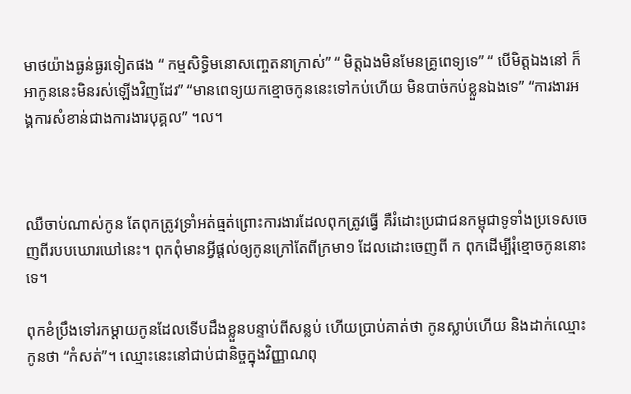មាថយ៉ាងធ្ងន់ធ្ងរទៀតផង “ កម្មសិទ្ធិមនោសញ្ចេតនាក្រាស់” “ មិត្តឯងមិនមែនគ្រូពេទ្យទេ” “ បើមិត្តឯងនៅ ក៏អាកូននេះមិនរស់ឡើងវិញដែរ” “មានពេទ្យយកខ្មោចកូននេះទៅកប់ហើយ មិនបាច់កប់ខ្លួនឯងទេ” “ការងារអង្គការសំខាន់ជាងការងារបុគ្គល” ។ល។



ឈឺចាប់ណាស់កូន តែពុកត្រូវទ្រាំអត់ធ្មត់ព្រោះការងារដែលពុកត្រូវធ្វើ គឺរំដោះប្រជាជនកម្ពុជាទូទាំងប្រទេសចេញពីរបបឃោរឃៅនេះ។ ពុកពុំមានអ្វីផ្តល់ឲ្យកូនក្រៅតែពីក្រមា១ ដែលដោះចេញពី ក ពុកដើម្បីរុំខ្មោចកូននោះទេ។

ពុកខំប្រឹងទៅរកម្តាយកូនដែលទើបដឹងខ្លួនបន្ទាប់ពីសន្លប់ ហើយប្រាប់គាត់ថា កូនស្លាប់ហើយ និងដាក់ឈ្មោះកូនថា “កំសត់”។ ឈ្មោះនេះនៅជាប់ជានិច្ចក្នុងវិញ្ញាណពុ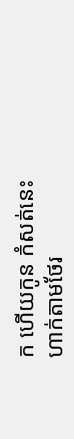ក ហើយកូន កំសត់នេះហាក់តាមថែរ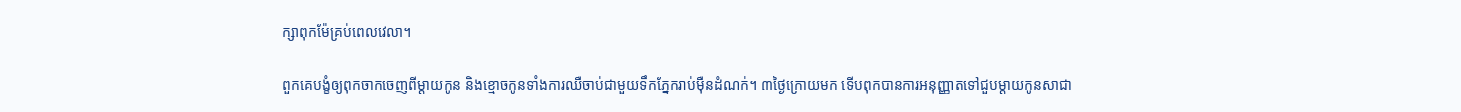ក្សាពុកម៉ែគ្រប់ពេលវេលា។

ពួកគេបង្ខំឲ្យពុកចាកចេញពីម្តាយកូន និងខ្មោចកូនទាំងការឈឺចាប់ជាមួយទឹកភ្នែករាប់ម៉ឺនដំណក់។ ៣ថ្ងៃក្រោយមក ទើបពុកបានការអនុញ្ញាតទៅជួបម្តាយកូនសាជា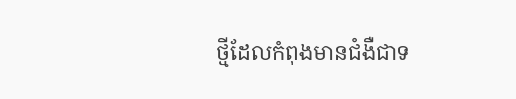ថ្មីដែលកំពុងមានជំងឺជាទ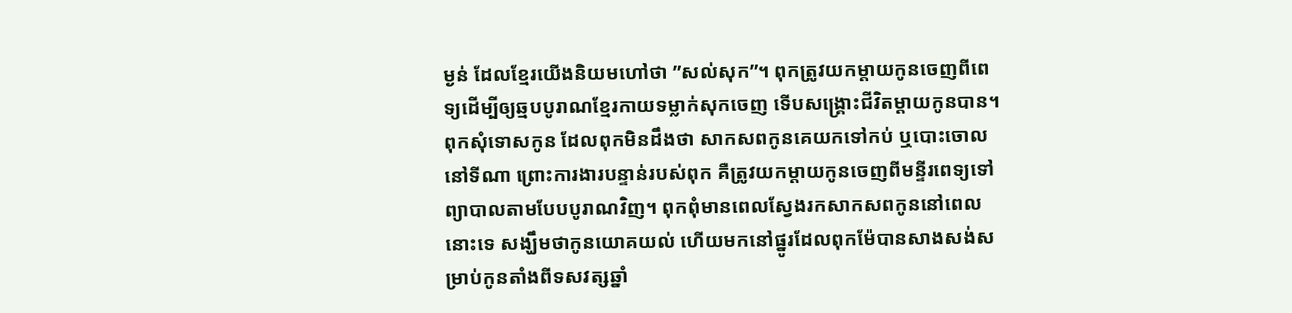ម្ងន់ ដែលខ្មែរយើងនិយមហៅថា ”សល់សុក”។ ពុកត្រូវយកម្តាយកូនចេញពីពេទ្យដើម្បីឲ្យឆ្មបបូរាណខ្មែរកាយទម្លាក់សុកចេញ ទើបសង្គ្រោះជីវិតម្ដាយកូនបាន។ ពុកសុំទោសកូន ដែលពុកមិនដឹងថា សាកសពកូនគេយកទៅកប់ ឬបោះចោលនៅទីណា ព្រោះការងារបន្ទាន់របស់ពុក គឺត្រូវយកម្តាយកូនចេញពីមន្ទីរពេទ្យទៅព្យាបាលតាមបែបបូរាណវិញ។ ពុកពុំមានពេលស្វែងរកសាកសពកូននៅពេលនោះទេ សង្ឃឹមថាកូនយោគយល់ ហើយមកនៅផ្នូរដែលពុកម៉ែបានសាងសង់សម្រាប់កូនតាំងពីទសវត្សឆ្នាំ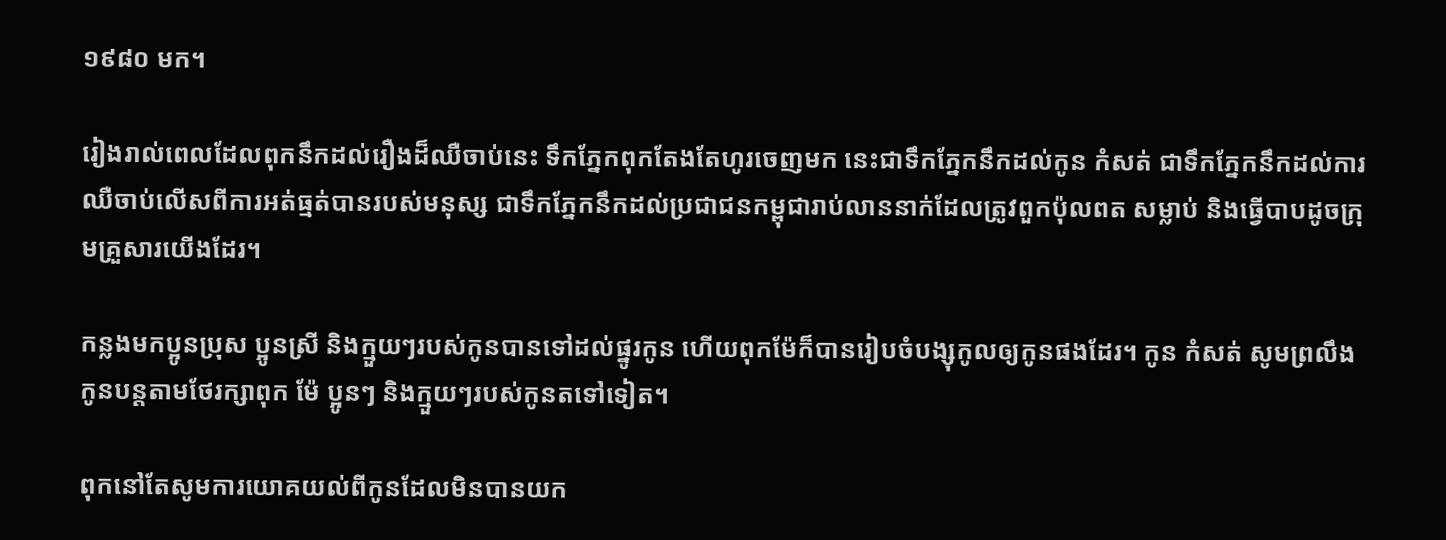១៩៨០ មក។

រៀងរាល់ពេលដែលពុកនឹកដល់រឿងដ៏ឈឺចាប់នេះ ទឹកភ្នែកពុកតែងតែហូរចេញមក នេះជាទឹកភ្នែកនឹកដល់កូន កំសត់ ជាទឹកភ្នែកនឹកដល់ការឈឺចាប់លើសពីការអត់ធ្មត់បានរបស់មនុស្ស ជាទឹកភ្នែកនឹកដល់ប្រជាជនកម្ពុជារាប់លាននាក់ដែលត្រូវពួកប៉ុលពត សម្លាប់ និងធ្វើបាបដូចក្រុមគ្រួសារយើងដែរ។

កន្លងមកប្អូនប្រុស ប្អូនស្រី និងក្មួយៗរបស់កូនបានទៅដល់ផ្នូរកូន ហើយពុកម៉ែក៏បានរៀបចំបង្សុកូលឲ្យកូនផងដែរ។ កូន កំសត់ សូមព្រលឹងកូនបន្តតាមថែរក្សាពុក ម៉ែ ប្អូនៗ និងក្មួយៗរបស់កូនតទៅទៀត។

ពុកនៅតែសូមការយោគយល់ពីកូនដែលមិនបានយក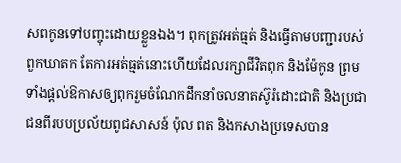សពកូនទៅបញ្ចុះដោយខ្លួនឯង។ ពុកត្រូវអត់ធ្មត់ និងធ្វើតាមបញ្ជារបស់ពួកឃាតក តែការអត់ធ្មត់នោះហើយដែលរក្សាជីវិតពុក និងម៉ែកូន ព្រមទាំងផ្តល់ឱកាសឲ្យពុករួមចំណែកដឹកនាំចលនាតស៊ូរំដោះជាតិ និងប្រជាជនពីរបបប្រល័យពូជសាសន៍ ប៉ុល ពត និងកសាងប្រទេសបាន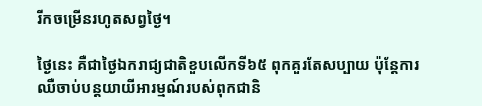រីកចម្រើនរហូតសព្វថ្ងៃ។

ថ្ងៃនេះ គឺជាថ្ងៃឯករាជ្យជាតិខួបលើកទី៦៥ ពុកគួរតែសប្បាយ ប៉ុន្តែការឈឺចាប់បន្តយាយីអារម្មណ៍របស់ពុកជានិ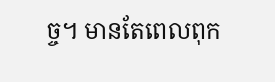ច្ច។ មានតែពេលពុក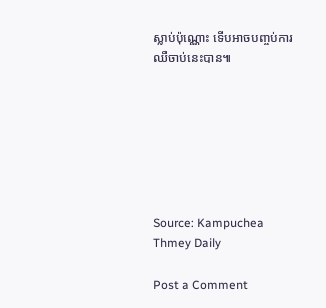ស្លាប់ប៉ុណ្ណោះ ទើបអាចបញ្ចប់ការឈឺចាប់នេះបាន៕







Source: Kampuchea Thmey Daily

Post a Comment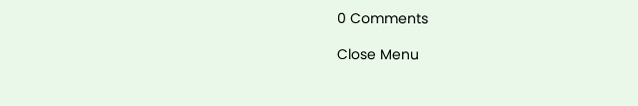0 Comments

Close Menu